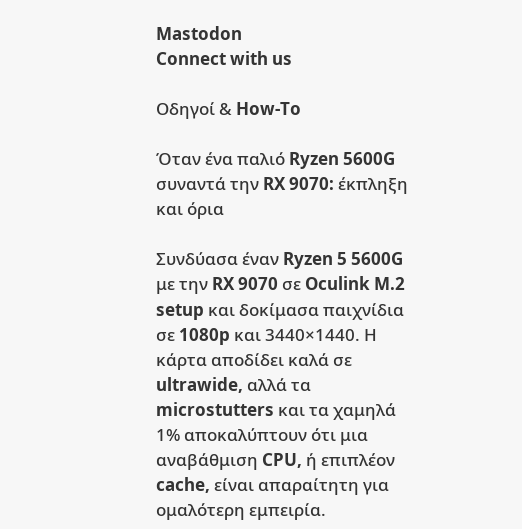Mastodon
Connect with us

Οδηγοί & How-To

Όταν ένα παλιό Ryzen 5600G συναντά την RX 9070: έκπληξη και όρια

Συνδύασα έναν Ryzen 5 5600G με την RX 9070 σε Oculink M.2 setup και δοκίμασα παιχνίδια σε 1080p και 3440×1440. Η κάρτα αποδίδει καλά σε ultrawide, αλλά τα microstutters και τα χαμηλά 1% αποκαλύπτουν ότι μια αναβάθμιση CPU, ή επιπλέον cache, είναι απαραίτητη για ομαλότερη εμπειρία.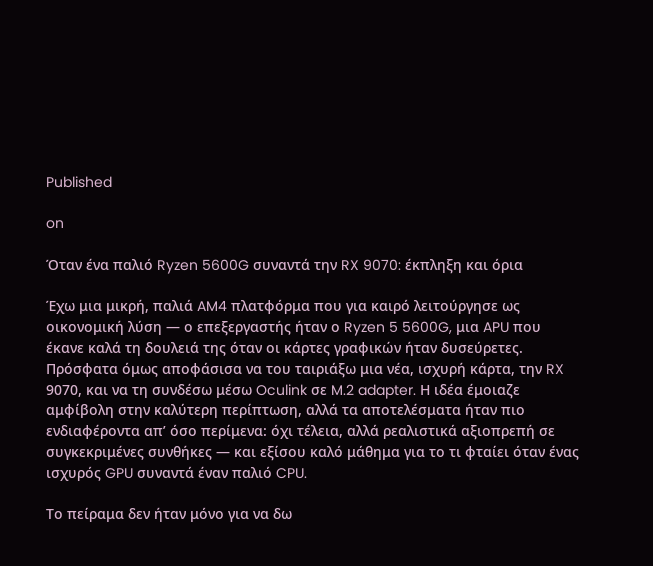Published

on

Όταν ένα παλιό Ryzen 5600G συναντά την RX 9070: έκπληξη και όρια

Έχω μια μικρή, παλιά AM4 πλατφόρμα που για καιρό λειτούργησε ως οικονομική λύση — ο επεξεργαστής ήταν ο Ryzen 5 5600G, μια APU που έκανε καλά τη δουλειά της όταν οι κάρτες γραφικών ήταν δυσεύρετες. Πρόσφατα όμως αποφάσισα να του ταιριάξω μια νέα, ισχυρή κάρτα, την RX 9070, και να τη συνδέσω μέσω Oculink σε M.2 adapter. Η ιδέα έμοιαζε αμφίβολη στην καλύτερη περίπτωση, αλλά τα αποτελέσματα ήταν πιο ενδιαφέροντα απ’ όσο περίμενα: όχι τέλεια, αλλά ρεαλιστικά αξιοπρεπή σε συγκεκριμένες συνθήκες — και εξίσου καλό μάθημα για το τι φταίει όταν ένας ισχυρός GPU συναντά έναν παλιό CPU.

Το πείραμα δεν ήταν μόνο για να δω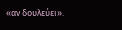«αν δουλεύει».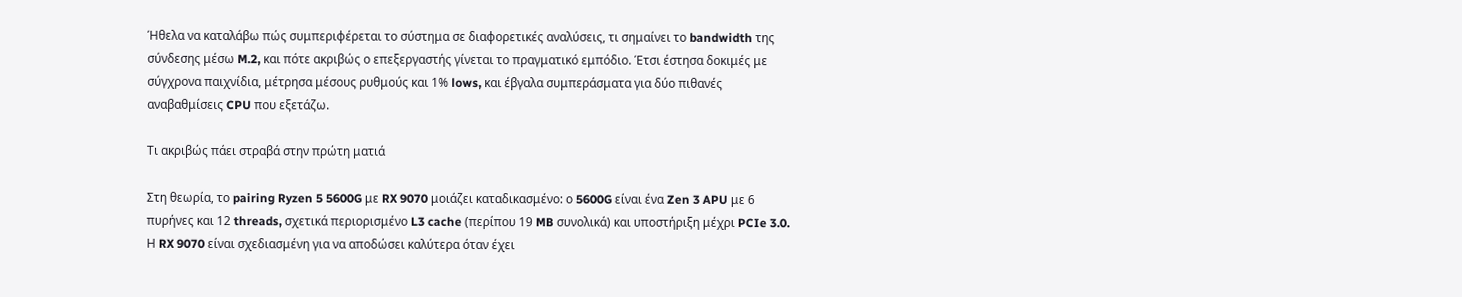Ήθελα να καταλάβω πώς συμπεριφέρεται το σύστημα σε διαφορετικές αναλύσεις, τι σημαίνει το bandwidth της σύνδεσης μέσω M.2, και πότε ακριβώς ο επεξεργαστής γίνεται το πραγματικό εμπόδιο. Έτσι έστησα δοκιμές με σύγχρονα παιχνίδια, μέτρησα μέσους ρυθμούς και 1% lows, και έβγαλα συμπεράσματα για δύο πιθανές αναβαθμίσεις CPU που εξετάζω.

Τι ακριβώς πάει στραβά στην πρώτη ματιά

Στη θεωρία, το pairing Ryzen 5 5600G με RX 9070 μοιάζει καταδικασμένο: ο 5600G είναι ένα Zen 3 APU με 6 πυρήνες και 12 threads, σχετικά περιορισμένο L3 cache (περίπου 19 MB συνολικά) και υποστήριξη μέχρι PCIe 3.0. Η RX 9070 είναι σχεδιασμένη για να αποδώσει καλύτερα όταν έχει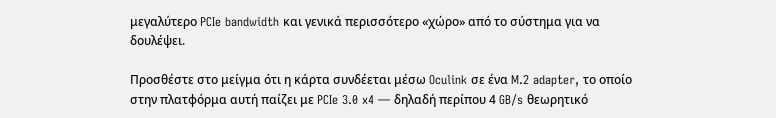μεγαλύτερο PCIe bandwidth και γενικά περισσότερο «χώρο» από το σύστημα για να δουλέψει.

Προσθέστε στο μείγμα ότι η κάρτα συνδέεται μέσω Oculink σε ένα M.2 adapter, το οποίο στην πλατφόρμα αυτή παίζει με PCIe 3.0 x4 — δηλαδή περίπου 4 GB/s θεωρητικό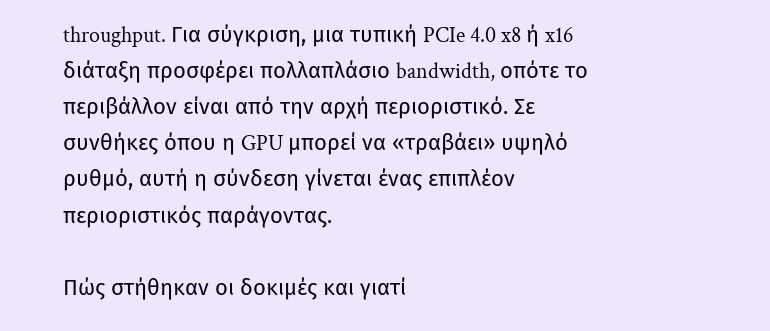throughput. Για σύγκριση, μια τυπική PCIe 4.0 x8 ή x16 διάταξη προσφέρει πολλαπλάσιο bandwidth, οπότε το περιβάλλον είναι από την αρχή περιοριστικό. Σε συνθήκες όπου η GPU μπορεί να «τραβάει» υψηλό ρυθμό, αυτή η σύνδεση γίνεται ένας επιπλέον περιοριστικός παράγοντας.

Πώς στήθηκαν οι δοκιμές και γιατί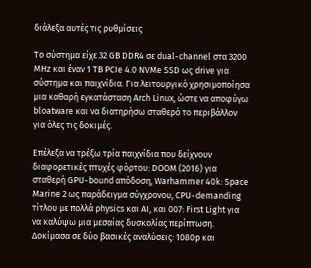διάλεξα αυτές τις ρυθμίσεις

Το σύστημα είχε 32 GB DDR4 σε dual-channel στα 3200 MHz και έναν 1 TB PCIe 4.0 NVMe SSD ως drive για σύστημα και παιχνίδια. Για λειτουργικό χρησιμοποίησα μια καθαρή εγκατάσταση Arch Linux, ώστε να αποφύγω bloatware και να διατηρήσω σταθερό το περιβάλλον για όλες τις δοκιμές.

Επέλεξα να τρέξω τρία παιχνίδια που δείχνουν διαφορετικές πτυχές φόρτου: DOOM (2016) για σταθερή GPU-bound απόδοση, Warhammer 40k: Space Marine 2 ως παράδειγμα σύγχρονου, CPU-demanding τίτλου με πολλά physics και AI, και 007: First Light για να καλύψω μια μεσαίας δυσκολίας περίπτωση. Δοκίμασα σε δύο βασικές αναλύσεις: 1080p και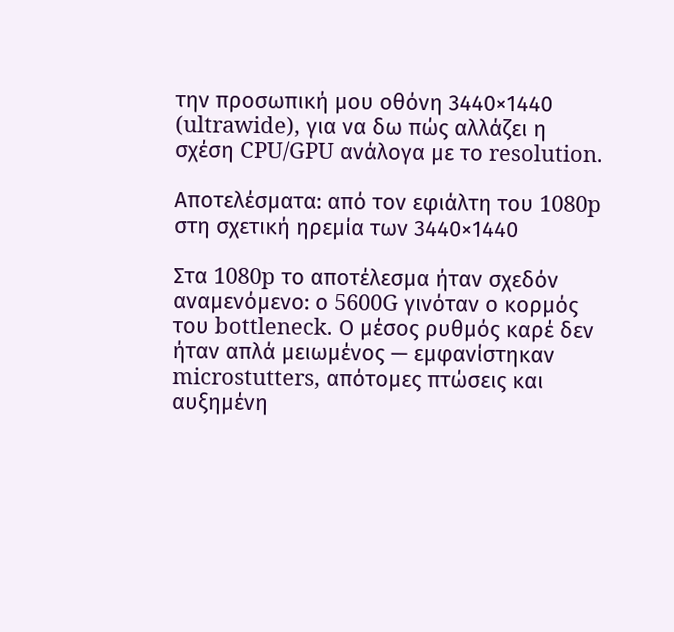την προσωπική μου οθόνη 3440×1440 (ultrawide), για να δω πώς αλλάζει η σχέση CPU/GPU ανάλογα με το resolution.

Αποτελέσματα: από τον εφιάλτη του 1080p στη σχετική ηρεμία των 3440×1440

Στα 1080p το αποτέλεσμα ήταν σχεδόν αναμενόμενο: ο 5600G γινόταν ο κορμός του bottleneck. Ο μέσος ρυθμός καρέ δεν ήταν απλά μειωμένος — εμφανίστηκαν microstutters, απότομες πτώσεις και αυξημένη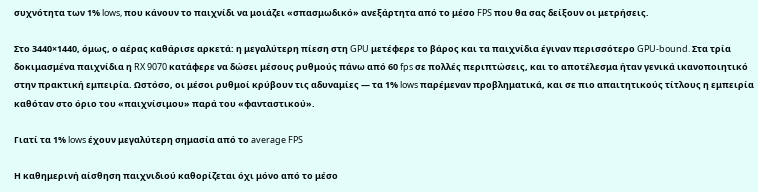συχνότητα των 1% lows, που κάνουν το παιχνίδι να μοιάζει «σπασμωδικό» ανεξάρτητα από το μέσο FPS που θα σας δείξουν οι μετρήσεις.

Στο 3440×1440, όμως, ο αέρας καθάρισε αρκετά: η μεγαλύτερη πίεση στη GPU μετέφερε το βάρος και τα παιχνίδια έγιναν περισσότερο GPU-bound. Στα τρία δοκιμασμένα παιχνίδια η RX 9070 κατάφερε να δώσει μέσους ρυθμούς πάνω από 60 fps σε πολλές περιπτώσεις, και το αποτέλεσμα ήταν γενικά ικανοποιητικό στην πρακτική εμπειρία. Ωστόσο, οι μέσοι ρυθμοί κρύβουν τις αδυναμίες — τα 1% lows παρέμεναν προβληματικά, και σε πιο απαιτητικούς τίτλους η εμπειρία καθόταν στο όριο του «παιχνίσιμου» παρά του «φανταστικού».

Γιατί τα 1% lows έχουν μεγαλύτερη σημασία από το average FPS

Η καθημερινή αίσθηση παιχνιδιού καθορίζεται όχι μόνο από το μέσο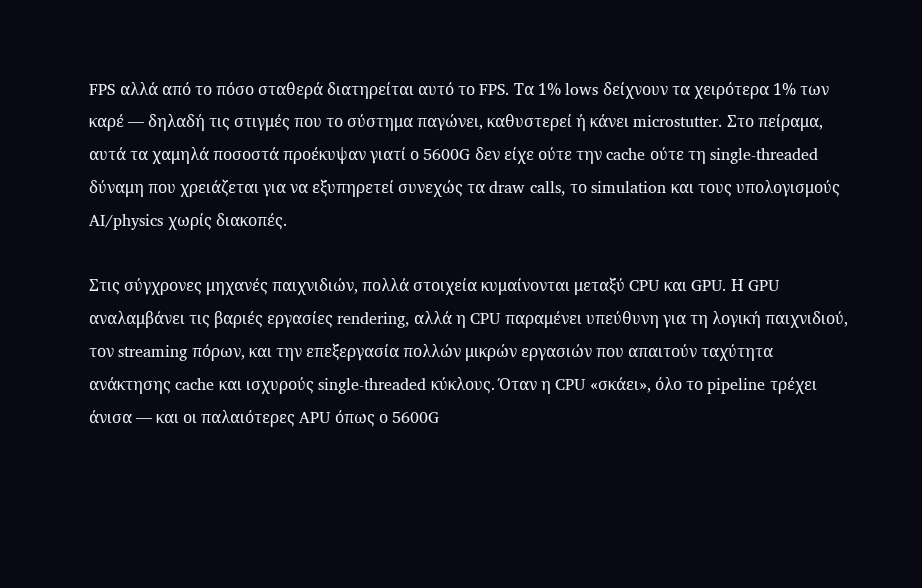FPS αλλά από το πόσο σταθερά διατηρείται αυτό το FPS. Τα 1% lows δείχνουν τα χειρότερα 1% των καρέ — δηλαδή τις στιγμές που το σύστημα παγώνει, καθυστερεί ή κάνει microstutter. Στο πείραμα, αυτά τα χαμηλά ποσοστά προέκυψαν γιατί ο 5600G δεν είχε ούτε την cache ούτε τη single-threaded δύναμη που χρειάζεται για να εξυπηρετεί συνεχώς τα draw calls, το simulation και τους υπολογισμούς AI/physics χωρίς διακοπές.

Στις σύγχρονες μηχανές παιχνιδιών, πολλά στοιχεία κυμαίνονται μεταξύ CPU και GPU. Η GPU αναλαμβάνει τις βαριές εργασίες rendering, αλλά η CPU παραμένει υπεύθυνη για τη λογική παιχνιδιού, τον streaming πόρων, και την επεξεργασία πολλών μικρών εργασιών που απαιτούν ταχύτητα ανάκτησης cache και ισχυρούς single-threaded κύκλους. Όταν η CPU «σκάει», όλο το pipeline τρέχει άνισα — και οι παλαιότερες APU όπως ο 5600G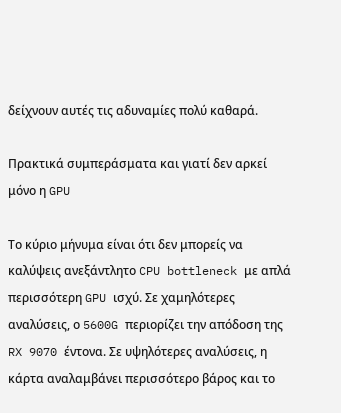δείχνουν αυτές τις αδυναμίες πολύ καθαρά.

Πρακτικά συμπεράσματα και γιατί δεν αρκεί μόνο η GPU

Το κύριο μήνυμα είναι ότι δεν μπορείς να καλύψεις ανεξάντλητο CPU bottleneck με απλά περισσότερη GPU ισχύ. Σε χαμηλότερες αναλύσεις, ο 5600G περιορίζει την απόδοση της RX 9070 έντονα. Σε υψηλότερες αναλύσεις, η κάρτα αναλαμβάνει περισσότερο βάρος και το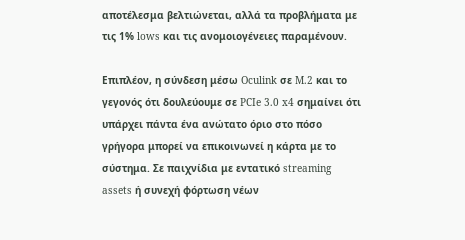αποτέλεσμα βελτιώνεται, αλλά τα προβλήματα με τις 1% lows και τις ανομοιογένειες παραμένουν.

Επιπλέον, η σύνδεση μέσω Oculink σε M.2 και το γεγονός ότι δουλεύουμε σε PCIe 3.0 x4 σημαίνει ότι υπάρχει πάντα ένα ανώτατο όριο στο πόσο γρήγορα μπορεί να επικοινωνεί η κάρτα με το σύστημα. Σε παιχνίδια με εντατικό streaming assets ή συνεχή φόρτωση νέων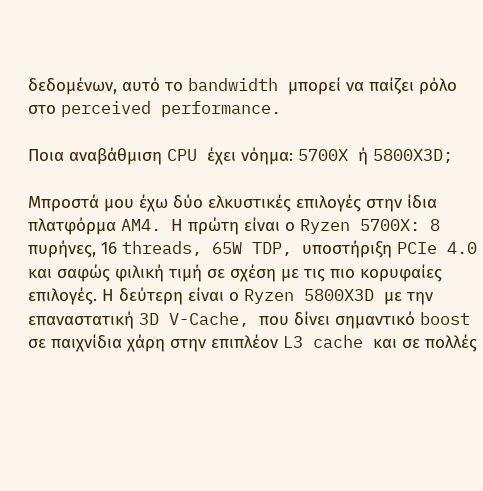δεδομένων, αυτό το bandwidth μπορεί να παίζει ρόλο στο perceived performance.

Ποια αναβάθμιση CPU έχει νόημα: 5700X ή 5800X3D;

Μπροστά μου έχω δύο ελκυστικές επιλογές στην ίδια πλατφόρμα AM4. Η πρώτη είναι ο Ryzen 5700X: 8 πυρήνες, 16 threads, 65W TDP, υποστήριξη PCIe 4.0 και σαφώς φιλική τιμή σε σχέση με τις πιο κορυφαίες επιλογές. Η δεύτερη είναι ο Ryzen 5800X3D με την επαναστατική 3D V-Cache, που δίνει σημαντικό boost σε παιχνίδια χάρη στην επιπλέον L3 cache και σε πολλές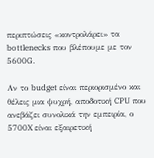περιπτώσεις «κοντρολάρει» τα bottlenecks που βλέπουμε με τον 5600G.

Αν το budget είναι περιορισμένο και θέλεις μια ψυχρή, αποδοτική CPU που ανεβάζει συνολικά την εμπειρία, ο 5700X είναι εξαιρετική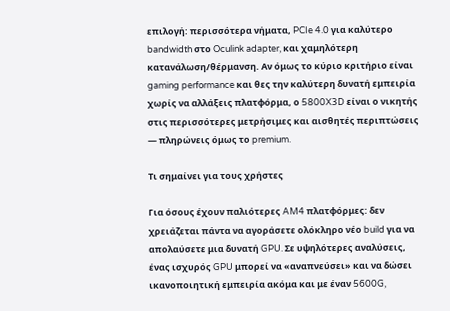επιλογή: περισσότερα νήματα, PCIe 4.0 για καλύτερο bandwidth στο Oculink adapter, και χαμηλότερη κατανάλωση/θέρμανση. Αν όμως το κύριο κριτήριο είναι gaming performance και θες την καλύτερη δυνατή εμπειρία χωρίς να αλλάξεις πλατφόρμα, ο 5800X3D είναι ο νικητής στις περισσότερες μετρήσιμες και αισθητές περιπτώσεις — πληρώνεις όμως το premium.

Τι σημαίνει για τους χρήστες

Για όσους έχουν παλιότερες AM4 πλατφόρμες: δεν χρειάζεται πάντα να αγοράσετε ολόκληρο νέο build για να απολαύσετε μια δυνατή GPU. Σε υψηλότερες αναλύσεις, ένας ισχυρός GPU μπορεί να «αναπνεύσει» και να δώσει ικανοποιητική εμπειρία ακόμα και με έναν 5600G,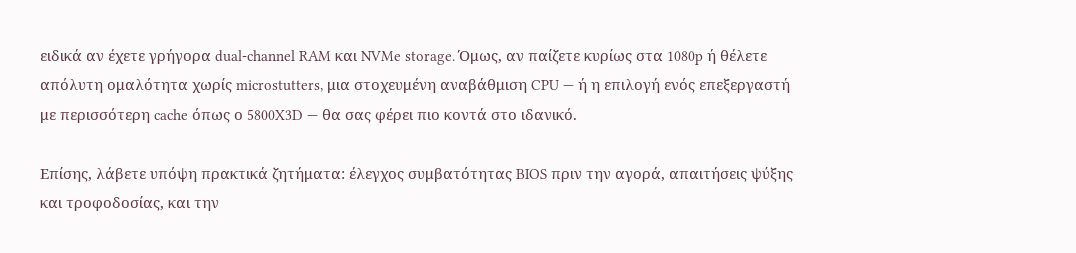ειδικά αν έχετε γρήγορα dual-channel RAM και NVMe storage. Όμως, αν παίζετε κυρίως στα 1080p ή θέλετε απόλυτη ομαλότητα χωρίς microstutters, μια στοχευμένη αναβάθμιση CPU — ή η επιλογή ενός επεξεργαστή με περισσότερη cache όπως ο 5800X3D — θα σας φέρει πιο κοντά στο ιδανικό.

Επίσης, λάβετε υπόψη πρακτικά ζητήματα: έλεγχος συμβατότητας BIOS πριν την αγορά, απαιτήσεις ψύξης και τροφοδοσίας, και την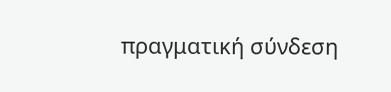πραγματική σύνδεση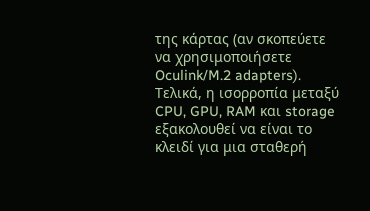της κάρτας (αν σκοπεύετε να χρησιμοποιήσετε Oculink/M.2 adapters). Τελικά, η ισορροπία μεταξύ CPU, GPU, RAM και storage εξακολουθεί να είναι το κλειδί για μια σταθερή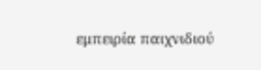εμπειρία παιχνιδιού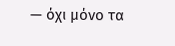— όχι μόνο τα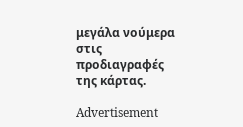μεγάλα νούμερα στις προδιαγραφές της κάρτας.

Advertisement